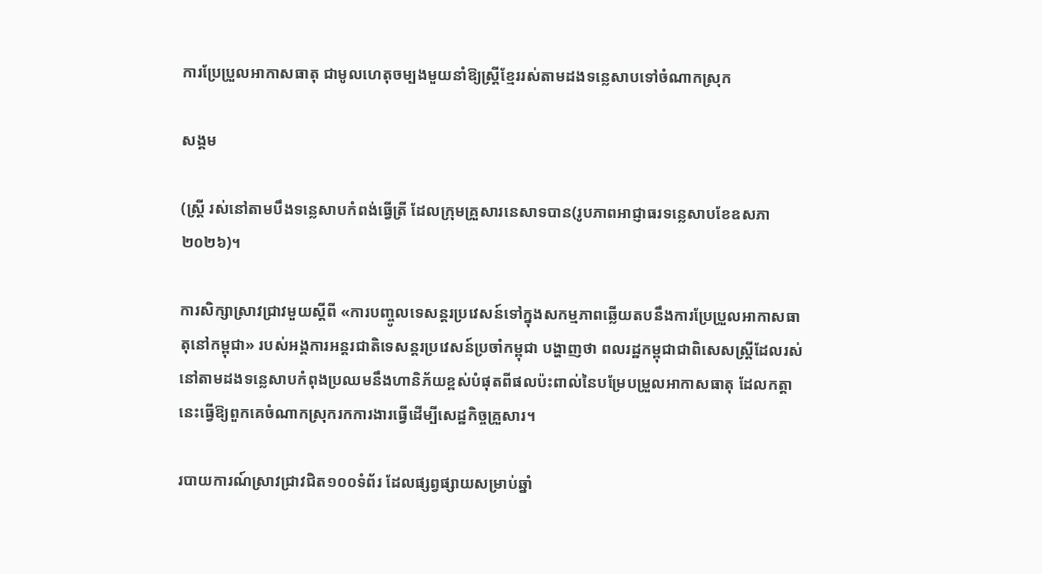ការប្រែប្រួលអាកាសធាតុ ជាមូលហេតុចម្បងមួយនាំឱ្យស្ត្រីខ្មែររស់តាមដងទន្លេសាបទៅចំណាកស្រុក

សង្គម

(ស្ត្រី រស់នៅតាមបឹងទន្លេសាបកំពង់ធ្វើត្រី ដែលក្រុមគ្រួសារនេសាទបាន(រូបភាពអាជ្ញាធរទន្លេសាបខែឧសភា២០២៦)។

ការសិក្សាស្រាវជ្រាវមួយស្ដីពី «ការបញ្ចូលទេសន្តរប្រវេសន៍ទៅក្នុងសកម្មភាពឆ្លើយតបនឹងការប្រែប្រួលអាកាសធាតុនៅកម្ពុជា» របស់អង្គការអន្តរជាតិទេសន្តរប្រវេសន៍ប្រចាំកម្ពុជា បង្ហាញថា ពលរដ្ឋកម្ពុជាជាពិសេសស្ត្រីដែលរស់នៅតាមដងទន្លេសាបកំពុងប្រឈមនឹងហានិភ័យខ្ពស់បំផុតពីផលប៉ះពាល់នៃបម្រែបម្រួលអាកាសធាតុ ដែលកត្តានេះធ្វើឱ្យពួកគេចំណាកស្រុករកការងារធ្វើដើម្បីសេដ្ឋកិច្ចគ្រួសារ។

របាយការណ៍ស្រាវជ្រាវជិត១០០ទំព័រ ដែលផ្សព្វផ្សាយសម្រាប់ឆ្នាំ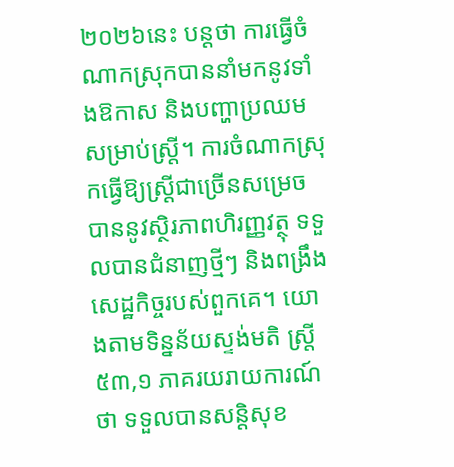២០២៦នេះ បន្តថា ការធ្វើចំណាកស្រុកបាននាំមកនូវទាំងឱកាស និងបញ្ហាប្រឈមសម្រាប់ស្ត្រី។ ការចំណាកស្រុកធ្វើឱ្យស្ត្រីជាច្រើនសម្រេចបាននូវស្ថិរភាពហិរញ្ញវត្ថុ ទទួលបានជំនាញថ្មីៗ និងពង្រឹងសេដ្ឋកិច្ចរបស់ពួកគេ។ យោងតាមទិន្នន័យស្ទង់មតិ ស្ត្រី ៥៣,១ ភាគរយរាយការណ៍ថា ទទួលបានសន្តិសុខ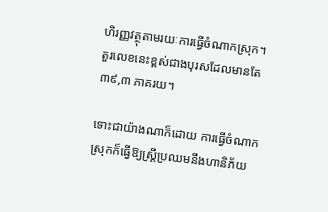ហិរញ្ញវត្ថុតាមរយៈការធ្វើចំណាកស្រុក។ តួរលេខនេះខ្ពស់ជាងបុរសដែលមានតែ ៣៩,៣ ភាគរយ។

ទោះជាយ៉ាងណាក៏ដោយ ការធ្វើចំណាកស្រុកក៏ធ្វើឱ្យស្ត្រីប្រឈមនឹងហានិភ័យ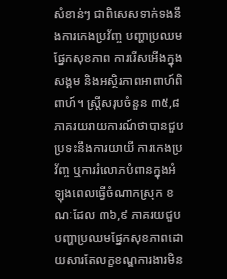សំខាន់ៗ ជាពិសេសទាក់ទងនឹងការកេងប្រវ័ញ្ច បញ្ហាប្រឈមផ្នែកសុខភាព ការរើសអើងក្នុងសង្គម និងអស្ថិរភាពអាពាហ៍ពិពាហ៍។ ស្ត្រីសរុបចំនួន ៣៥,៨ ភាគរយរាយការណ៍ថាបានជួបប្រទះនឹងការយាយី ការកេងប្រវ័ញ្ច ឬការរំលោភបំពានក្នុងអំឡុងពេលធ្វើចំណាកស្រុក ខណៈដែល ៣៦,៩ ភាគរយជួបបញ្ហាប្រឈមផ្នែកសុខភាពដោយសារតែលក្ខខណ្ឌការងារមិន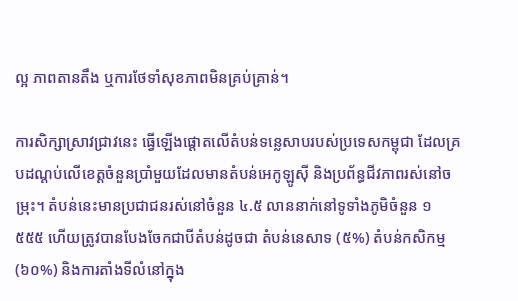ល្អ ភាពតានតឹង ឬការថែទាំសុខភាពមិនគ្រប់គ្រាន់។

ការសិក្សាស្រាវជ្រាវនេះ ធ្វើឡើងផ្តោតលើតំបន់ទន្លេសាបរបស់ប្រទេសកម្ពុជា ដែលគ្របដណ្តប់លើខេត្តចំនួនប្រាំមួយដែលមានតំបន់អេកូឡូស៊ី និងប្រព័ន្ធជីវភាពរស់នៅចម្រុះ។ តំបន់នេះមានប្រជាជនរស់នៅចំនួន ៤.៥ លាននាក់នៅទូទាំងភូមិចំនួន ១ ៥៥៥ ហើយត្រូវបានបែងចែកជាបីតំបន់ដូចជា តំបន់នេសាទ (៥%) តំបន់កសិកម្ម (៦០%) និងការតាំងទីលំនៅក្នុង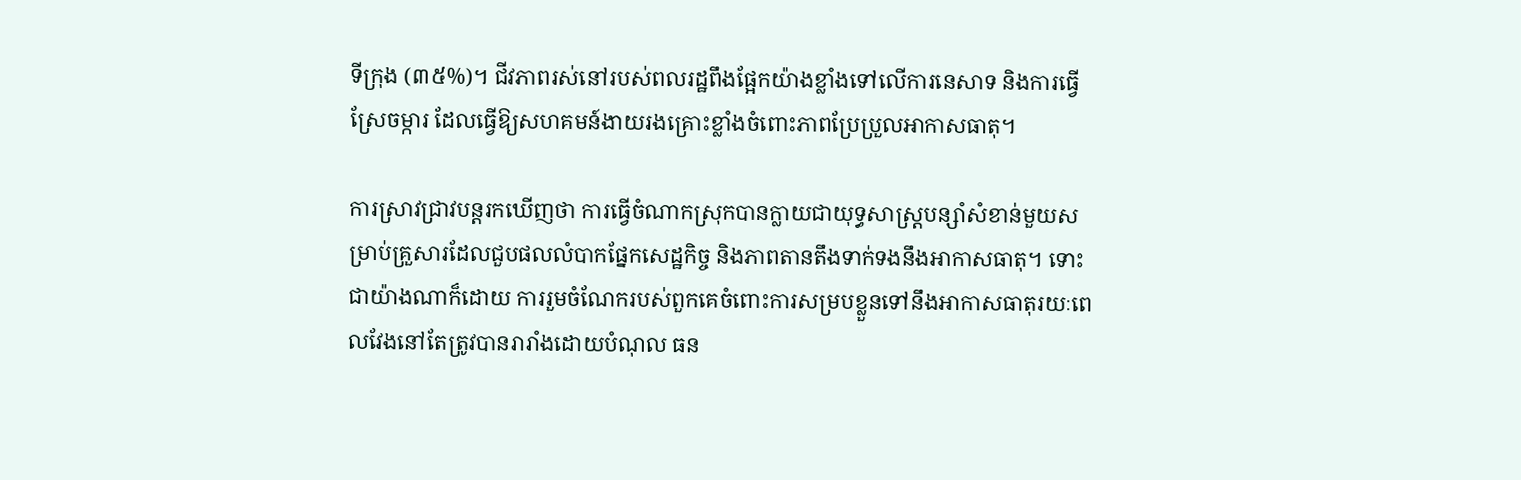ទីក្រុង (៣៥%)។ ជីវភាពរស់នៅរបស់ពលរដ្ឋពឹងផ្អែកយ៉ាងខ្លាំងទៅលើការនេសាទ និងការធ្វើស្រែចម្ការ ដែលធ្វើឱ្យសហគមន៍ងាយរងគ្រោះខ្លាំងចំពោះភាពប្រែប្រួលអាកាសធាតុ។

ការស្រាវជ្រាវបន្តរកឃើញថា ការធ្វើចំណាកស្រុកបានក្លាយជាយុទ្ធសាស្ត្របន្សាំសំខាន់មួយសម្រាប់គ្រួសារដែលជួបផលលំបាកផ្នែកសេដ្ឋកិច្ច និងភាពតានតឹងទាក់ទងនឹងអាកាសធាតុ។ ទោះជាយ៉ាងណាក៏ដោយ ការរួមចំណែករបស់ពួកគេចំពោះការសម្របខ្លួនទៅនឹងអាកាសធាតុរយៈពេលវែងនៅតែត្រូវបានរារាំងដោយបំណុល ធន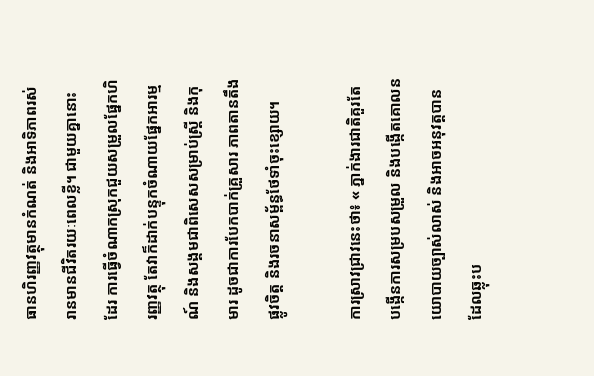ធានហិរញ្ញវត្ថុមានកំណត់ និងអាទិភាពរស់រានមានជីវិតរយៈពេលខ្លី។ ជាមួយគ្នានោះដែរ ការធ្វើចំណាកស្រុកជួយសម្រួលផ្នែកហិរញ្ញវត្ថុ តែវាក៏ដាក់បន្ទុកចំណាយផ្នែកអារម្មណ៍ និងសង្គមជាពិសេសសម្រាប់ស្ត្រី និងកុមារ ដូចជាការបែកបាក់គ្រួសារ ភាពតានតឹងផ្លូវចិត្ត និងរចនាសម្ព័ន្ធថែទាំចុះខ្សោយ។

ការស្រាវជ្រាវនេះថា៖ « ភ្នាក់ងារជាតិគួរតែបង្កើនការសម្របសម្រួល និងបង្កើតគោលនយោបាយច្បាស់លាស់ និងអាចអនុវត្តបាន ដែលឆ្លុះប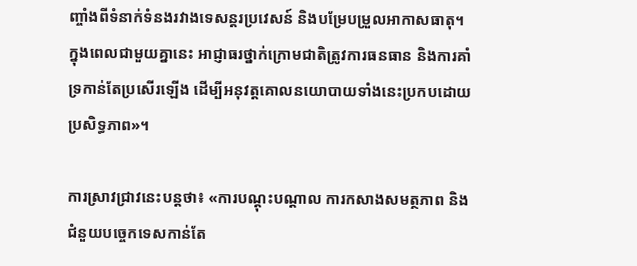ញ្ចាំងពីទំនាក់ទំនងរវាងទេសន្តរប្រវេសន៍ និងបម្រែបម្រួលអាកាសធាតុ។ ក្នុងពេលជាមួយគ្នានេះ អាជ្ញាធរថ្នាក់ក្រោមជាតិត្រូវការធនធាន និងការគាំទ្រកាន់តែប្រសើរឡើង ដើម្បីអនុវត្តគោលនយោបាយទាំងនេះប្រកបដោយប្រសិទ្ធភាព»។

ការស្រាវជ្រាវនេះបន្តថា៖ «ការបណ្តុះបណ្តាល ការកសាងសមត្ថភាព និងជំនួយបច្ចេកទេសកាន់តែ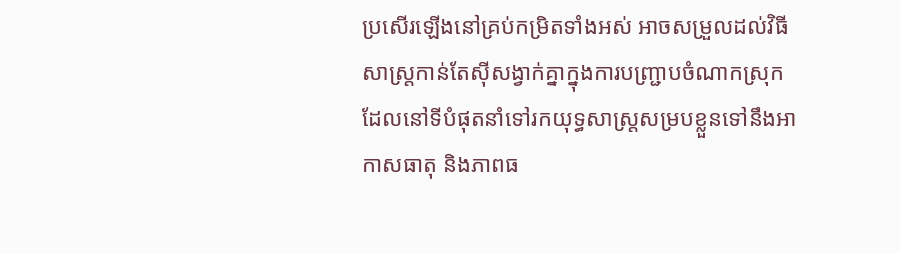ប្រសើរឡើងនៅគ្រប់កម្រិតទាំងអស់ អាចសម្រួលដល់វិធីសាស្រ្តកាន់តែស៊ីសង្វាក់គ្នាក្នុងការបញ្ជ្រាបចំណាកស្រុក ដែលនៅទីបំផុតនាំទៅរកយុទ្ធសាស្ត្រសម្របខ្លួនទៅនឹងអាកាសធាតុ និងភាពធ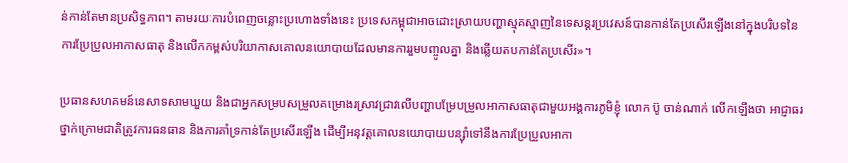ន់កាន់តែមានប្រសិទ្ធភាព។ តាមរយៈការបំពេញចន្លោះប្រហោងទាំងនេះ ប្រទេសកម្ពុជាអាចដោះស្រាយបញ្ហាស្មុគស្មាញនៃទេសន្តរប្រវេសន៍បានកាន់តែប្រសើរឡើងនៅក្នុងបរិបទនៃការប្រែប្រួលអាកាសធាតុ និងលើកកម្ពស់បរិយាកាសគោលនយោបាយដែលមានការរួមបញ្ចូលគ្នា និងឆ្លើយតបកាន់តែប្រសើរ»។

ប្រធានសហគមន៍នេសាទសាមឃួយ និងជាអ្នកសម្របសម្រួលគម្រោងរស្រាវជ្រាវលើបញ្ហាបម្រែបម្រួលអាកាសធាតុជាមួយអង្គការភូមិខ្ញុំ លោក ប៊ូ ចាន់ណាក់ លើកឡើងថា អាជ្ញាធរថ្នាក់ក្រោមជាតិត្រូវការធនធាន និងការគាំទ្រកាន់តែប្រសើរឡើង ដើម្បីអនុវត្តគោលនយោបាយបន្ស៊ាំទៅនឹងការប្រែប្រួលអាកា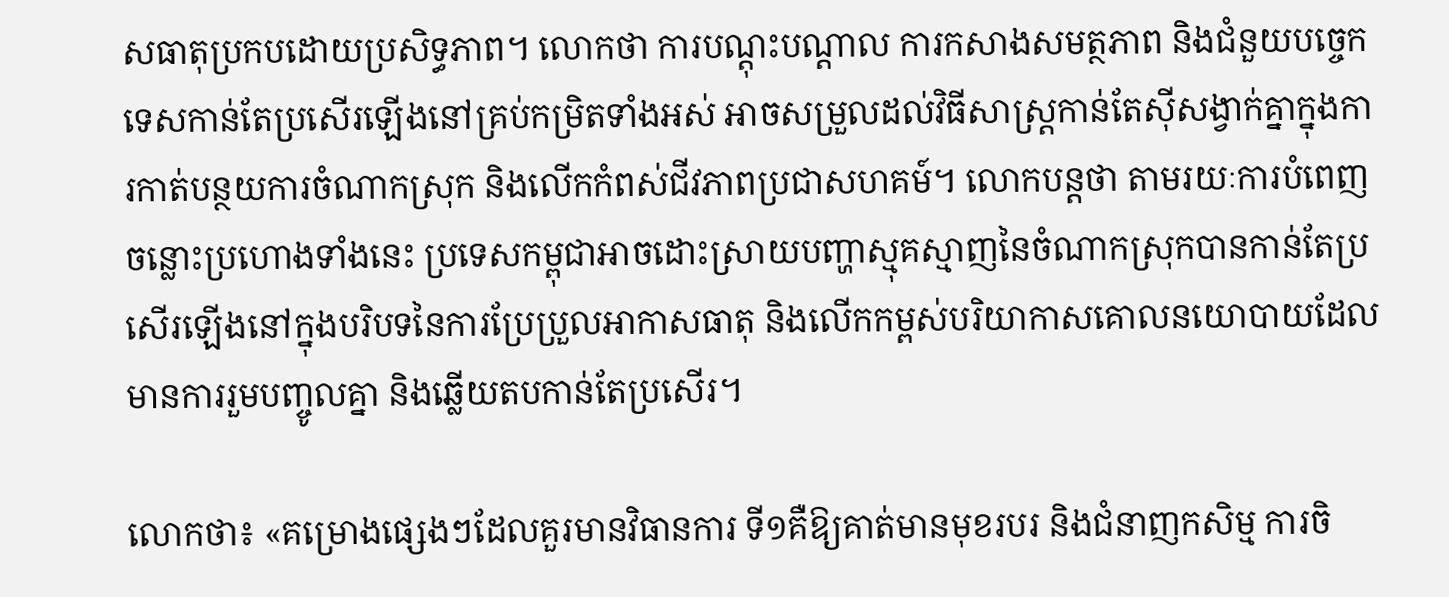សធាតុប្រកបដោយប្រសិទ្ធភាព។ លោកថា ការបណ្តុះបណ្តាល ការកសាងសមត្ថភាព និងជំនួយបច្ចេកទេសកាន់តែប្រសើរឡើងនៅគ្រប់កម្រិតទាំងអស់ អាចសម្រួលដល់វិធីសាស្រ្តកាន់តែស៊ីសង្វាក់គ្នាក្នុងការកាត់បន្ថយការចំណាកស្រុក និងលើកកំពស់ជីវភាពប្រជាសហគម៍។ លោកបន្តថា តាមរយៈការបំពេញចន្លោះប្រហោងទាំងនេះ ប្រទេសកម្ពុជាអាចដោះស្រាយបញ្ហាស្មុគស្មាញនៃចំណាកស្រុកបានកាន់តែប្រសើរឡើងនៅក្នុងបរិបទនៃការប្រែប្រួលអាកាសធាតុ និងលើកកម្ពស់បរិយាកាសគោលនយោបាយដែលមានការរួមបញ្ចូលគ្នា និងឆ្លើយតបកាន់តែប្រសើរ។

លោកថា៖ «គម្រោងផ្សេងៗដែលគួរមានវិធានការ ទី១គឺឱ្យគាត់មានមុខរបរ និងជំនាញកសិម្ម ការចិ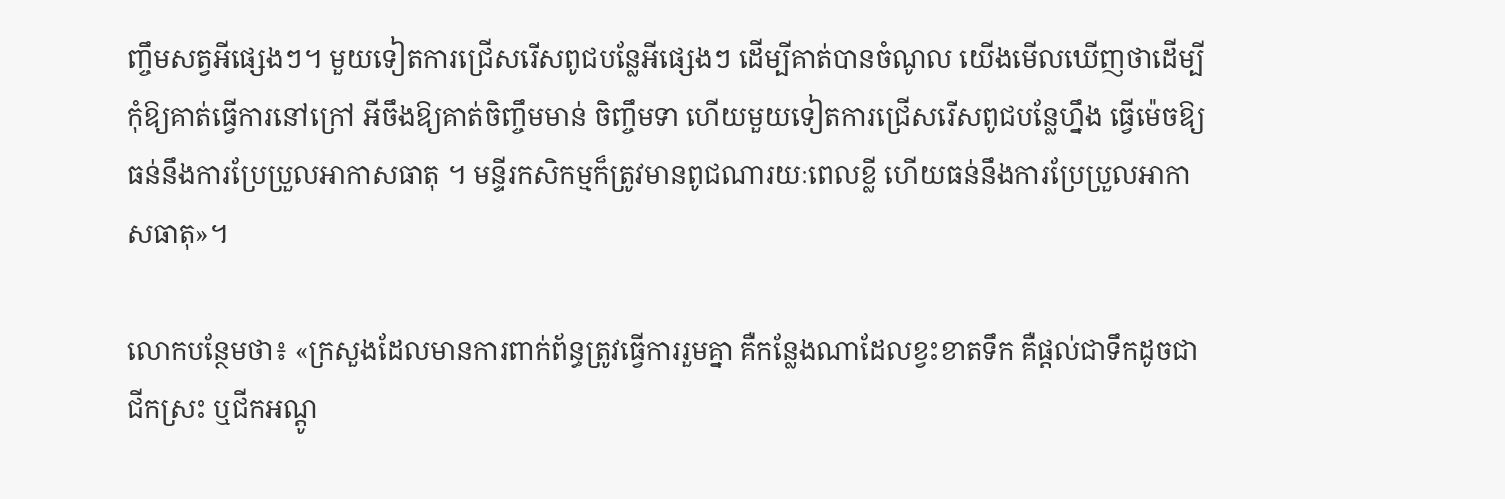ញ្ចឹមសត្វអីផ្សេងៗ។ មួយទៀតការជ្រើសរើសពូជបន្លែអីផ្សេងៗ ដើម្បីគាត់បានចំណូល យើងមើលឃើញថាដើម្បីកុំឱ្យគាត់ធ្វើការនៅក្រៅ អីចឹងឱ្យគាត់ចិញ្ចឹមមាន់ ចិញ្ចឹមទា ហើយមួយទៀតការជ្រើសរើសពូជបន្លែហ្នឹង ធ្វើម៉េចឱ្យធន់នឹងការប្រែប្រួលអាកាសធាតុ ។ មន្ទីរកសិកម្មក៏ត្រូវមានពូជណារយៈពេលខ្លី ហើយធន់នឹងការប្រែប្រួលអាកាសធាតុ»។

លោកបន្ថែមថា៖ «ក្រសួងដែលមានការពាក់ព័ន្ធត្រូវធ្វើការរួមគ្នា គឺកន្លែងណាដែលខ្វះខាតទឹក គឺផ្ដល់ជាទឹកដូចជាជីកស្រះ ឬជីកអណ្ដូ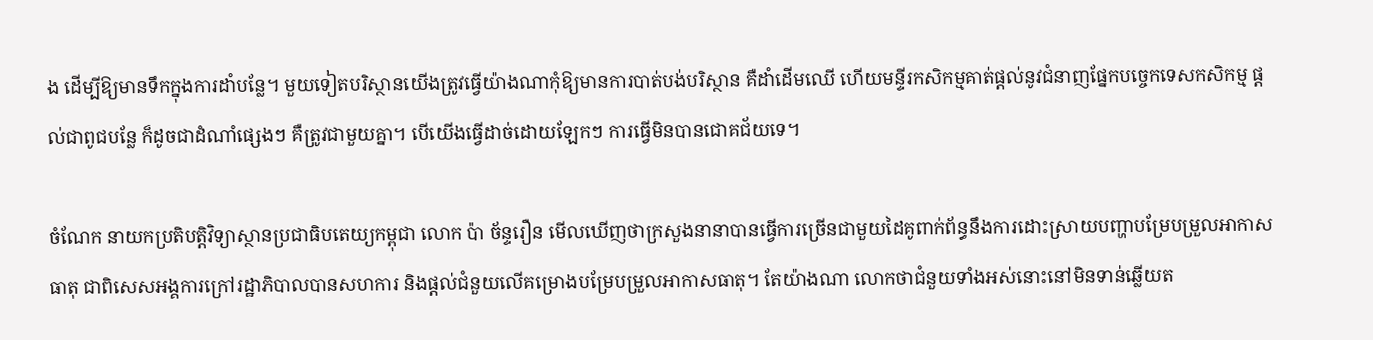ង ដើម្បីឱ្យមានទឹកក្នុងការដាំបន្លែ។ មួយទៀតបរិស្ថានយើងត្រូវធ្វើយ៉ាងណាកុំឱ្យមានការបាត់បង់បរិស្ថាន គឺដាំដើមឈើ ហើយមន្ទីរកសិកម្មគាត់ផ្ដល់នូវជំនាញផ្នែកបច្ចេកទេសកសិកម្ម ផ្ដល់ជាពូជបន្លែ ក៏ដូចជាដំណាំផ្សេងៗ គឺត្រូវជាមួយគ្នា។ បើយើងធ្វើដាច់ដោយឡែកៗ ការធ្វើមិនបានជោគជ័យទេ។

ចំណែក នាយកប្រតិបត្តិវិទ្យាស្ថានប្រជាធិបតេយ្យកម្ពុជា លោក ប៉ា ច័ន្ទរឿន មើលឃើញថាក្រសួងនានាបានធ្វើការច្រើនជាមួយដៃគូពាក់ព័ន្ធនឹងការដោះស្រាយបញ្ហាបម្រែបម្រួលអាកាសធាតុ ជាពិសេសអង្គការក្រៅរដ្ឋាភិបាលបានសហការ និងផ្ដល់ជំនួយលើគម្រោងបម្រែបម្រួលអាកាសធាតុ។ តែយ៉ាងណា លោកថាជំនួយទាំងអស់នោះនៅមិនទាន់ឆ្លើយត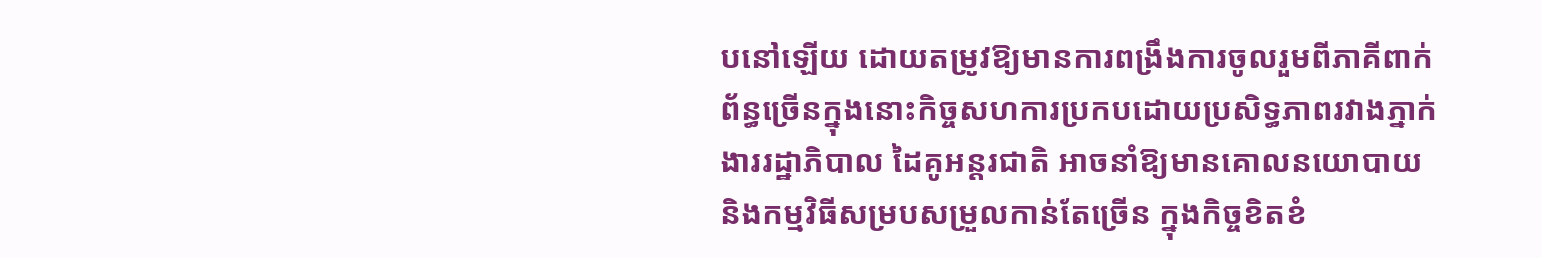បនៅឡើយ ដោយតម្រូវឱ្យមានការពង្រឹងការចូលរួមពីភាគីពាក់ព័ន្ធច្រើនក្នុងនោះកិច្ចសហការប្រកបដោយប្រសិទ្ធភាពរវាងភ្នាក់ងាររដ្ឋាភិបាល ដៃគូអន្តរជាតិ អាចនាំឱ្យមានគោលនយោបាយ និងកម្មវិធីសម្របសម្រួលកាន់តែច្រើន ក្នុងកិច្ចខិតខំ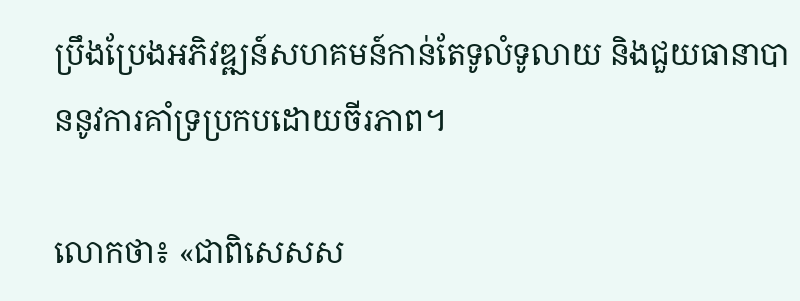ប្រឹងប្រែងអភិវឌ្ឍន៍សហគមន៍កាន់តែទូលំទូលាយ និងជួយធានាបាននូវការគាំទ្រប្រកបដោយចីរភាព។

លោកថា៖ «ជាពិសេសស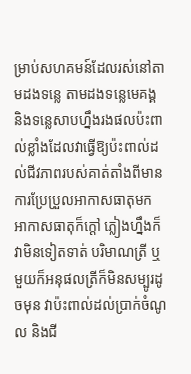ម្រាប់សហគមន៍ដែលរស់នៅតាមដងទន្លេ តាមដងទន្លេមេគង្គ និងទន្លេសាបហ្នឹងរងផលប៉ះពាល់ខ្លាំងដែលវាធ្វើឱ្យប៉ះពាល់ដល់ជីវភាពរបស់គាត់តាំងពីមានការប្រែប្រួលអាកាសធាតុមក អាកាសធាតុក៏ក្ដៅ ភ្លៀងហ្នឹងក៏វាមិនទៀតទាត់ បរិមាណត្រី ឬមួយក៏អនុផលត្រីក៏មិនសម្បូរដូចមុន វាប៉ះពាល់ដល់ប្រាក់ចំណូល និងជី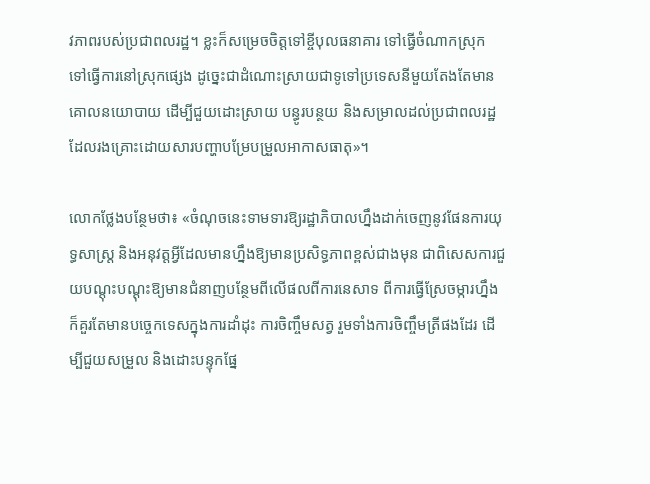វភាពរបស់ប្រជាពលរដ្ឋ។ ខ្លះក៏សម្រេចចិត្តទៅខ្ចីបុលធនាគារ ទៅធ្វើចំណាកស្រុក ទៅធ្វើការនៅស្រុកផ្សេង ដូច្នេះជាដំណោះស្រាយជាទូទៅប្រទេសនីមួយតែងតែមានគោលនយោបាយ ដើម្បីជួយដោះស្រាយ បន្ធូរបន្ថយ និងសម្រាលដល់ប្រជាពលរដ្ឋដែលរងគ្រោះដោយសារបញ្ហាបម្រែបម្រួលអាកាសធាតុ»។

លោកថ្លែងបន្ថែមថា៖ «ចំណុចនេះទាមទារឱ្យរដ្ឋាភិបាលហ្នឹងដាក់ចេញនូវផែនការយុទ្ធសាស្ត្រ និងអនុវត្តអ្វីដែលមានហ្នឹងឱ្យមានប្រសិទ្ធភាពខ្ពស់ជាងមុន ជាពិសេសការជួយបណ្ដុះបណ្ដុះឱ្យមានជំនាញបន្ថែមពីលើផលពីការនេសាទ ពីការធ្វើស្រែចម្ការហ្នឹងក៏គួរតែមានបច្ចេកទេសក្នុងការដាំដុះ ការចិញ្ចឹមសត្វ រួមទាំងការចិញ្ចឹមត្រីផងដែរ ដើម្បីជួយសម្រួល និងដោះបន្ទុកផ្នែ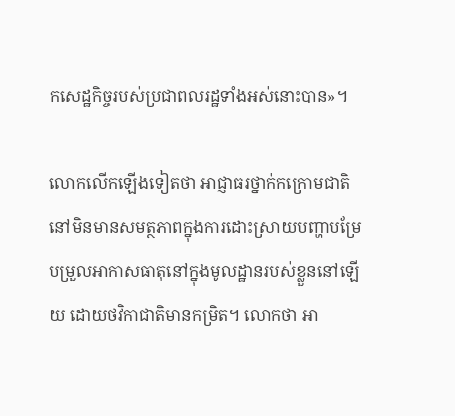កសេដ្ឋកិច្ចរបស់ប្រជាពលរដ្ឋទាំងអស់នោះបាន»។

លោកលើកឡើងទៀតថា អាជ្ញាធរថ្នាក់កក្រោមជាតិនៅមិនមានសមត្ថភាពក្នុងការដោះស្រាយបញ្ហាបម្រែបម្រួលអាកាសធាតុនៅក្នុងមូលដ្ឋានរបស់ខ្លួននៅឡើយ ដោយថវិកាជាតិមានកម្រិត។ លោកថា អា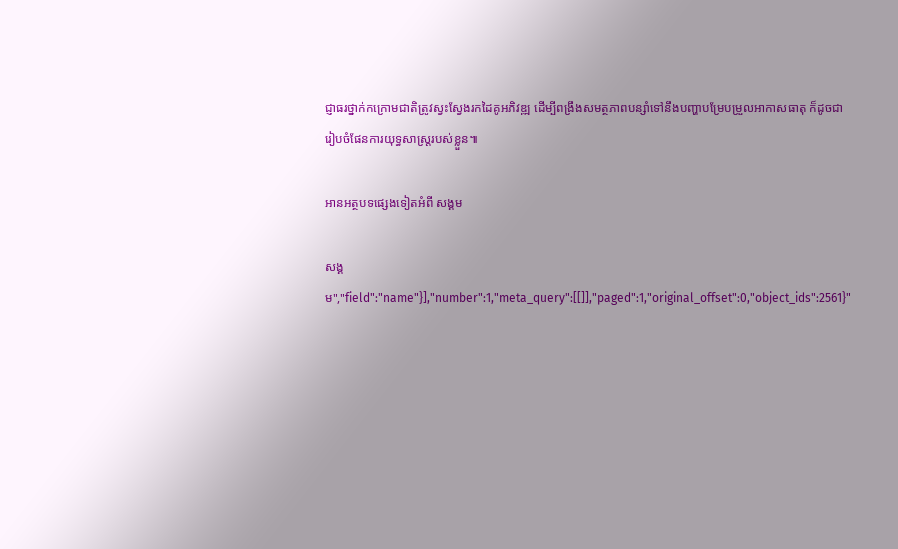ជ្ញាធរថ្នាក់កក្រោមជាតិត្រូវស្វះស្វែងរកដៃគូអភិវឌ្ឍ ដើម្បីពង្រឹងសមត្ថភាពបន្សាំទៅនឹងបញ្ហាបម្រែបម្រួលអាកាសធាតុ ក៏ដូចជារៀបចំផែនការយុទ្ធសាស្ត្ររបស់ខ្លួន៕

អានអត្ថបទផ្សេងទៀតអំពី សង្គម

សង្គម","field":"name"}],"number":1,"meta_query":[[]],"paged":1,"original_offset":0,"object_ids":2561}"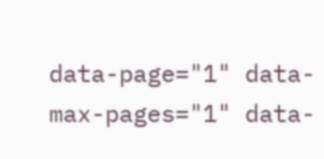data-page="1" data-max-pages="1" data-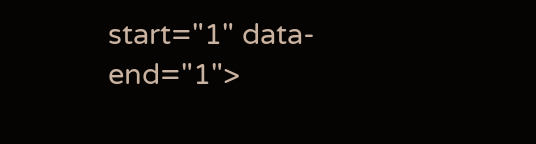start="1" data-end="1">